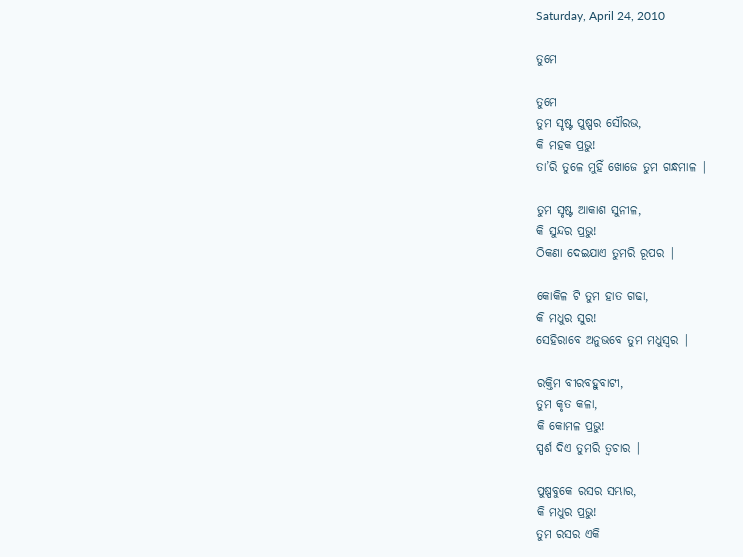Saturday, April 24, 2010

ତୁମେ

ତୁମେ
ତୁମ ସୃଷ୍ଟ ପୁଷ୍ପର ସୌରଭ,
କି ମହକ ପ୍ରଭୁ!
ତା’ରି ତୁଳେ ମୁହିଁ ଖୋଜେ ତୁମ ଗନ୍ଧମାଳ |

ତୁମ ସୃଷ୍ଟ ଆକାଶ ସୁନୀଳ,
କି ସୁନ୍ଦର ପ୍ରଭୁ!
ଠିକଣା ଦେଇଯାଏ ତୁମରି ରୂପର |

କୋକିଳ ଟି ତୁମ ହାତ ଗଢା,
କି ମଧୁର ସୁର!
ସେହିରାବେ ଅନୁଭବେ ତୁମ ମଧୁସ୍ଵର |

ରକ୍ତିମ ବୀରବହୁବାଟୀ,
ତୁମ କୃତ କଳା,
କି କୋମଳ ପ୍ରଭୁ!
ସ୍ପର୍ଶ ଦିଏ ତୁମରି ତ୍ଵଚାର |

ପୁଷ୍ପବୁକେ ରସର ସମ୍ଭାର,
କି ମଧୁର ପ୍ରଭୁ!
ତୁମ ରସର ଏକି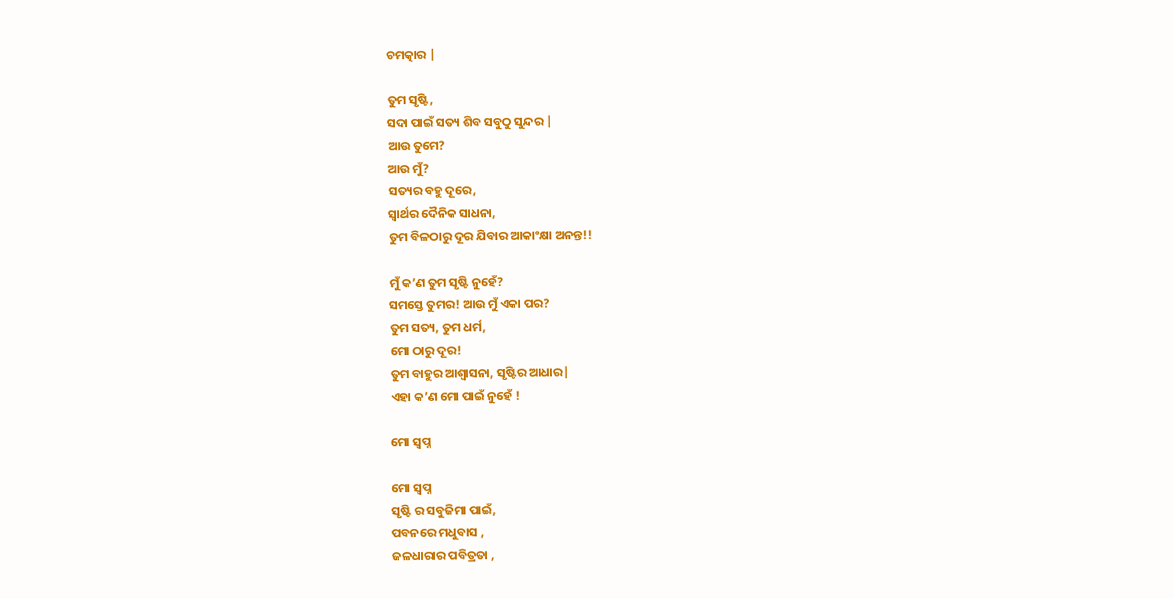ଚମତ୍କାର |

ତୁମ ସୃଷ୍ଟି,
ସଦା ପାଇଁ ସତ୍ୟ ଶିବ ସବୁଠୁ ସୁନ୍ଦର |
ଆଉ ତୁମେ?
ଆଉ ମୁଁ?
ସତ୍ୟର ବହୁ ଦୂରେ,
ସ୍ଵାର୍ଥର ଦୈନିକ ସାଧନା,
ତୁମ ବିଳଠାରୁ ଦୂର ଯିବାର ଆକାଂକ୍ଷା ଅନନ୍ତ!!

ମୁଁ କ’ଣ ତୁମ ସୃଷ୍ଟି ନୁହେଁ?
ସମସ୍ତେ ତୁମର! ଆଉ ମୁଁ ଏକା ପର?
ତୁମ ସତ୍ୟ, ତୁମ ଧର୍ମ,
ମୋ ଠାରୁ ଦୂର!
ତୁମ ବାହୁର ଆଶ୍ଵାସନା, ସୃଷ୍ଟିର ଆଧାର|
ଏହା କ’ଣ ମୋ ପାଇଁ ନୁହେଁ !

ମୋ ସ୍ଵପ୍ନ

ମୋ ସ୍ଵପ୍ନ
ସୃଷ୍ଟି ର ସବୁଜିମା ପାଇଁ,
ପବନରେ ମଧୁବାସ ,
ଜଳଧାରାର ପବିତ୍ରତା ,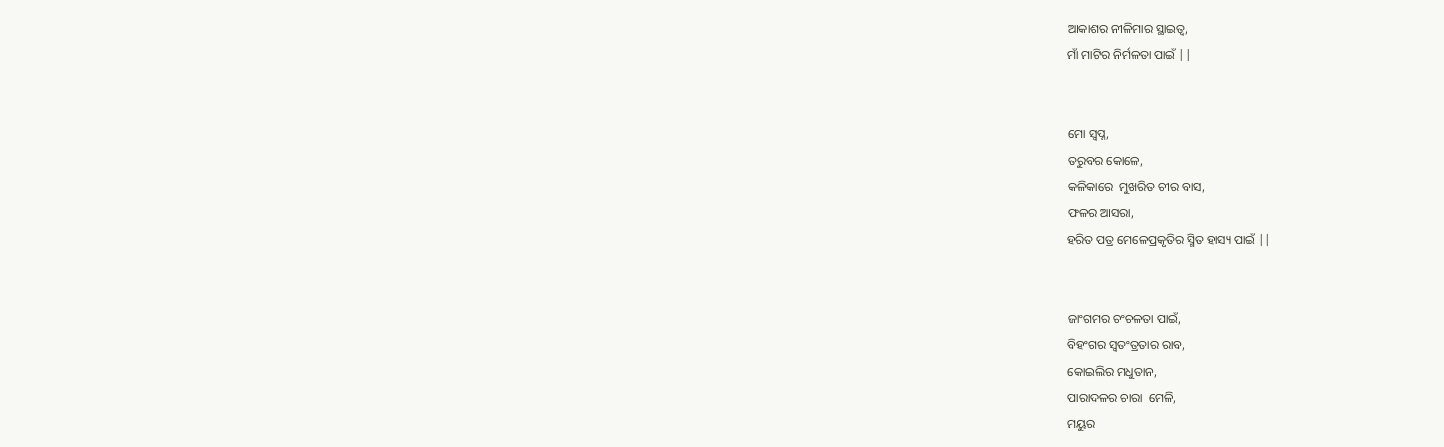ଆକାଶର ନୀଳିମାର ସ୍ଥାଇତ୍ଵ,
ମାଁ ମାଟିର ନିର୍ମଳତା ପାଇଁ ||


ମୋ ସ୍ଵପ୍ନ,
ତରୁବର କୋଳେ,
କଳିକାରେ  ମୁଖରିତ ଚୀର ବାସ,
ଫଳର ଆସରା,
ହରିତ ପତ୍ର ମେଳେପ୍ରକୃତିର ସ୍ମିତ ହାସ୍ୟ ପାଇଁ ||


ଜାଂଗମର ଚଂଚଳତା ପାଇଁ,
ବିହଂଗର ସ୍ଵତଂତ୍ରତାର ରାବ,
କୋଇଲିର ମଧୁତାନ,
ପାରାଦଳର ଚାରା  ମେଳି,
ମୟୁର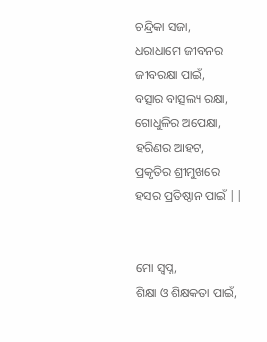ଚନ୍ଦ୍ରିକା ସଜା,
ଧରାଧାମେ ଜୀବନର ଜୀବରକ୍ଷା ପାଇଁ,
ବତ୍ସାର ବାତ୍ସଲ୍ୟ ରକ୍ଷା,
ଗୋଧୁଳିର ଅପେକ୍ଷା,
ହରିଣର ଆହଟ,
ପ୍ରକୃତିର ଶ୍ରୀମୁଖରେ ହସର ପ୍ରତିଷ୍ଠାନ ପାଇଁ ||


ମୋ ସ୍ଵପ୍ନ,
ଶିକ୍ଷା ଓ ଶିକ୍ଷକତା ପାଇଁ,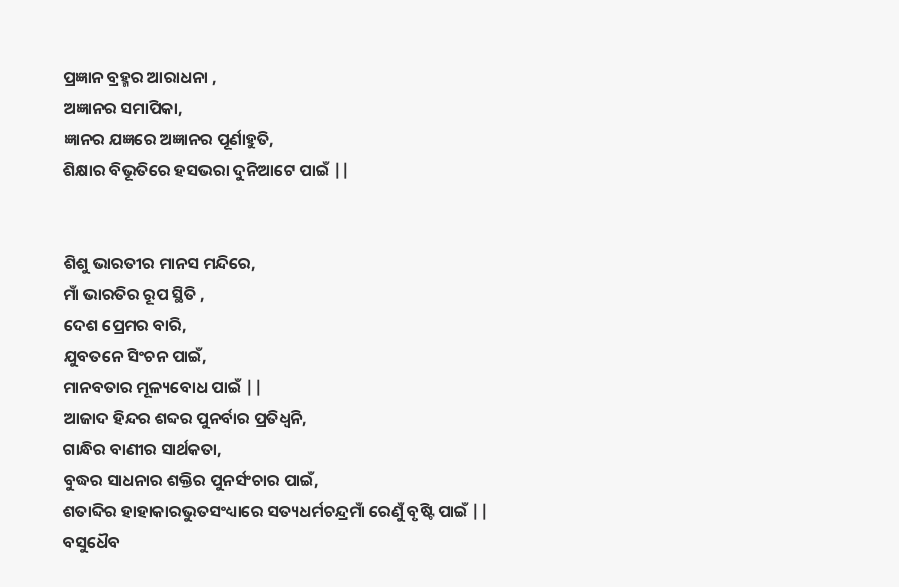ପ୍ରଜ୍ଞାନ ବ୍ରହ୍ମର ଆରାଧନା ,
ଅଜ୍ଞାନର ସମାପିକା,
ଜ୍ଞାନର ଯଜ୍ଞରେ ଅଜ୍ଞାନର ପୂର୍ଣାହୁତି,
ଶିକ୍ଷାର ବିଭୂତିରେ ହସଭରା ଦୁନିଆଟେ ପାଇଁ ||


ଶିଶୁ ଭାରତୀର ମାନସ ମନ୍ଦିରେ,
ମାଁ ଭାରତିର ରୂପ ସ୍ଥିତି ,
ଦେଶ ପ୍ରେମର ବାରି,
ଯୁବତନେ ସିଂଚନ ପାଇଁ,
ମାନବତାର ମୂଳ୍ୟବୋଧ ପାଇଁ ||
ଆଜାଦ ହିନ୍ଦର ଶବ୍ଦର ପୁନର୍ବାର ପ୍ରତିଧ୍ଵନି,
ଗାନ୍ଧିର ବାଣୀର ସାର୍ଥକତା,
ବୁଦ୍ଧର ସାଧନାର ଶକ୍ତିର ପୁନର୍ସଂଚାର ପାଇଁ,
ଶତାବ୍ଦିର ହାହାକାରଭୁତସଂଧ୍ୟାରେ ସତ୍ୟଧର୍ମଚନ୍ଦ୍ରମାଁ ରେଣୁଁ ବୃଷ୍ଟି ପାଇଁ ||
ବସୁଧୈବ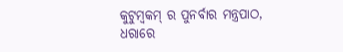କୁଟୁମ୍ବକମ୍ ର ପୁନର୍ବାର ମନ୍ତ୍ରପାଠ,
ଧରାରେ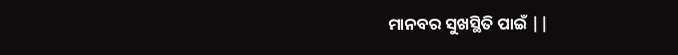ମାନବର ସୁଖସ୍ଥିତି ପାଇଁ ||